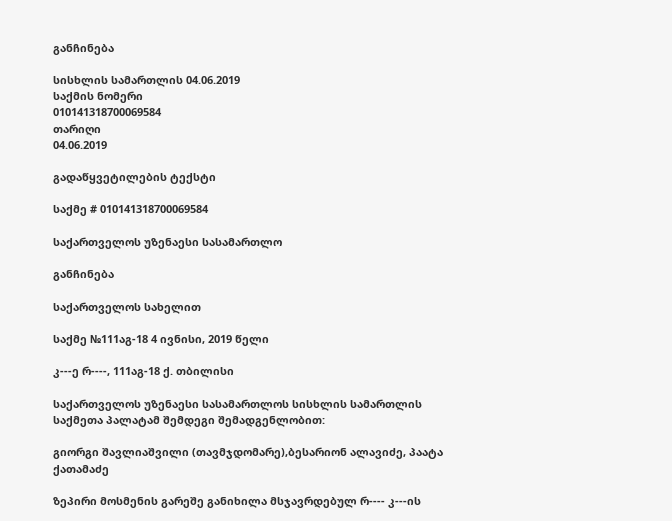განჩინება

სისხლის სამართლის 04.06.2019
საქმის ნომერი
010141318700069584
თარიღი
04.06.2019

გადაწყვეტილების ტექსტი

საქმე # 010141318700069584

საქართველოს უზენაესი სასამართლო

განჩინება

საქართველოს სახელით

საქმე №111აგ-18 4 ივნისი, 2019 წელი

კ---ე რ----, 111აგ-18 ქ. თბილისი

საქართველოს უზენაესი სასამართლოს სისხლის სამართლის საქმეთა პალატამ შემდეგი შემადგენლობით:

გიორგი შავლიაშვილი (თავმჯდომარე),ბესარიონ ალავიძე, პაატა ქათამაძე

ზეპირი მოსმენის გარეშე განიხილა მსჯავრდებულ რ---- კ---ის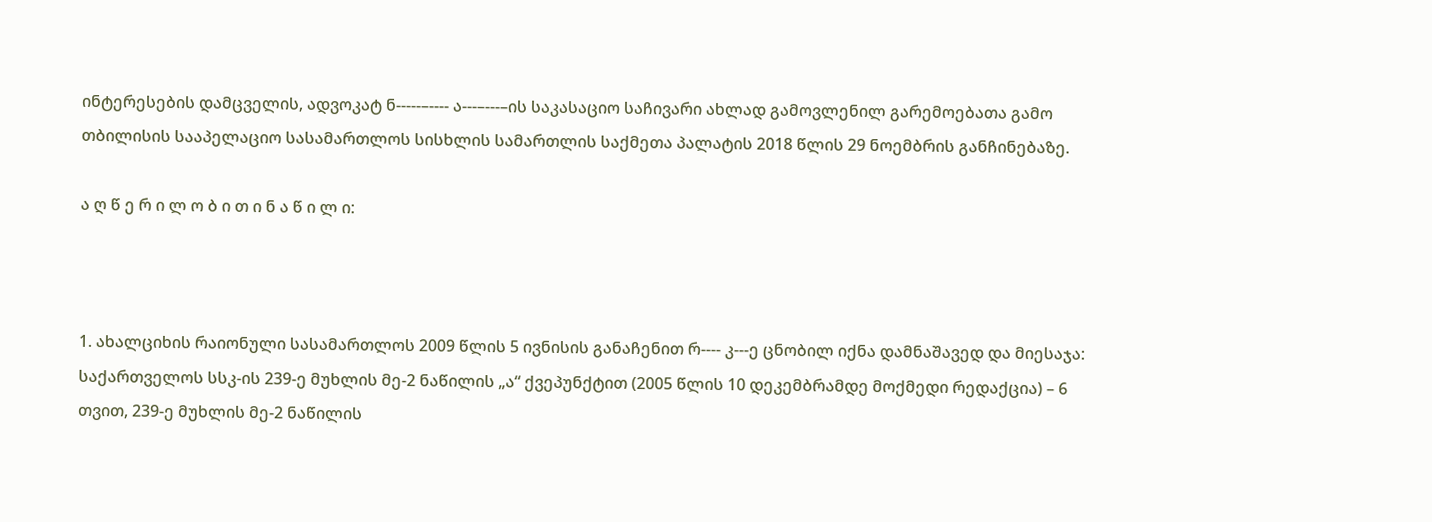ინტერესების დამცველის, ადვოკატ ნ-----–---- ა---–---–ის საკასაციო საჩივარი ახლად გამოვლენილ გარემოებათა გამო თბილისის სააპელაციო სასამართლოს სისხლის სამართლის საქმეთა პალატის 2018 წლის 29 ნოემბრის განჩინებაზე.

ა ღ წ ე რ ი ლ ო ბ ი თ ი ნ ა წ ი ლ ი:



1. ახალციხის რაიონული სასამართლოს 2009 წლის 5 ივნისის განაჩენით რ---- კ---ე ცნობილ იქნა დამნაშავედ და მიესაჯა: საქართველოს სსკ-ის 239-ე მუხლის მე-2 ნაწილის „ა“ ქვეპუნქტით (2005 წლის 10 დეკემბრამდე მოქმედი რედაქცია) – 6 თვით, 239-ე მუხლის მე-2 ნაწილის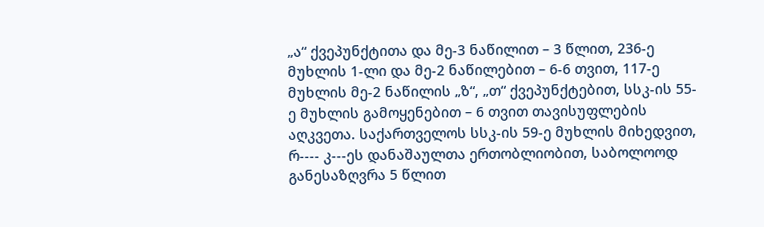„ა“ ქვეპუნქტითა და მე-3 ნაწილით – 3 წლით, 236-ე მუხლის 1-ლი და მე-2 ნაწილებით – 6-6 თვით, 117-ე მუხლის მე-2 ნაწილის „ზ“, „თ“ ქვეპუნქტებით, სსკ-ის 55-ე მუხლის გამოყენებით – 6 თვით თავისუფლების აღკვეთა. საქართველოს სსკ-ის 59-ე მუხლის მიხედვით, რ---- კ---ეს დანაშაულთა ერთობლიობით, საბოლოოდ განესაზღვრა 5 წლით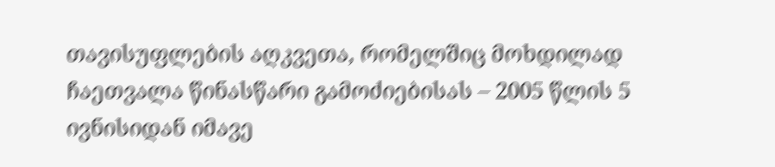თავისუფლების აღკვეთა, რომელშიც მოხდილად ჩაეთვალა წინასწარი გამოძიებისას – 2005 წლის 5 ივნისიდან იმავე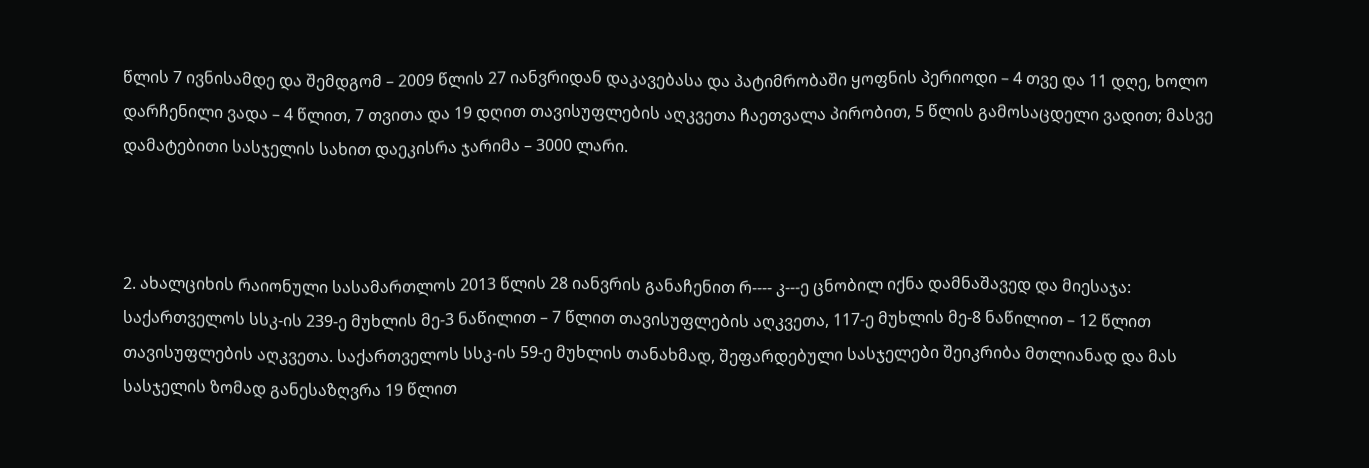წლის 7 ივნისამდე და შემდგომ – 2009 წლის 27 იანვრიდან დაკავებასა და პატიმრობაში ყოფნის პერიოდი – 4 თვე და 11 დღე, ხოლო დარჩენილი ვადა – 4 წლით, 7 თვითა და 19 დღით თავისუფლების აღკვეთა ჩაეთვალა პირობით, 5 წლის გამოსაცდელი ვადით; მასვე დამატებითი სასჯელის სახით დაეკისრა ჯარიმა – 3000 ლარი.



2. ახალციხის რაიონული სასამართლოს 2013 წლის 28 იანვრის განაჩენით რ---- კ---ე ცნობილ იქნა დამნაშავედ და მიესაჯა: საქართველოს სსკ-ის 239-ე მუხლის მე-3 ნაწილით – 7 წლით თავისუფლების აღკვეთა, 117-ე მუხლის მე-8 ნაწილით – 12 წლით თავისუფლების აღკვეთა. საქართველოს სსკ-ის 59-ე მუხლის თანახმად, შეფარდებული სასჯელები შეიკრიბა მთლიანად და მას სასჯელის ზომად განესაზღვრა 19 წლით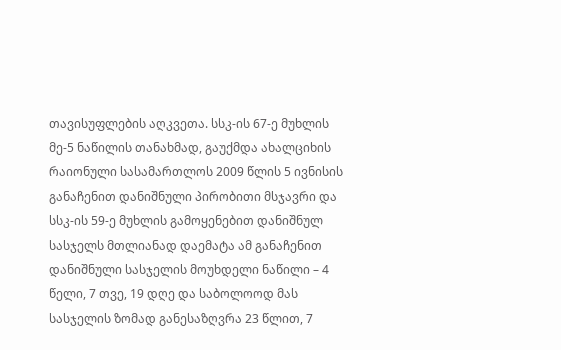თავისუფლების აღკვეთა. სსკ-ის 67-ე მუხლის მე-5 ნაწილის თანახმად, გაუქმდა ახალციხის რაიონული სასამართლოს 2009 წლის 5 ივნისის განაჩენით დანიშნული პირობითი მსჯავრი და სსკ-ის 59-ე მუხლის გამოყენებით დანიშნულ სასჯელს მთლიანად დაემატა ამ განაჩენით დანიშნული სასჯელის მოუხდელი ნაწილი – 4 წელი, 7 თვე, 19 დღე და საბოლოოდ მას სასჯელის ზომად განესაზღვრა 23 წლით, 7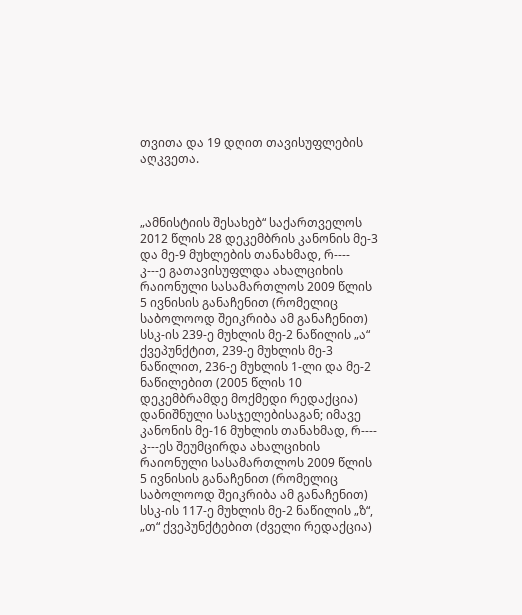თვითა და 19 დღით თავისუფლების აღკვეთა.



„ამნისტიის შესახებ“ საქართველოს 2012 წლის 28 დეკემბრის კანონის მე-3 და მე-9 მუხლების თანახმად, რ---- კ---ე გათავისუფლდა ახალციხის რაიონული სასამართლოს 2009 წლის 5 ივნისის განაჩენით (რომელიც საბოლოოდ შეიკრიბა ამ განაჩენით) სსკ-ის 239-ე მუხლის მე-2 ნაწილის „ა“ ქვეპუნქტით, 239-ე მუხლის მე-3 ნაწილით, 236-ე მუხლის 1-ლი და მე-2 ნაწილებით (2005 წლის 10 დეკემბრამდე მოქმედი რედაქცია) დანიშნული სასჯელებისაგან; იმავე კანონის მე-16 მუხლის თანახმად, რ---- კ---ეს შეუმცირდა ახალციხის რაიონული სასამართლოს 2009 წლის 5 ივნისის განაჩენით (რომელიც საბოლოოდ შეიკრიბა ამ განაჩენით) სსკ-ის 117-ე მუხლის მე-2 ნაწილის „ზ“, „თ“ ქვეპუნქტებით (ძველი რედაქცია)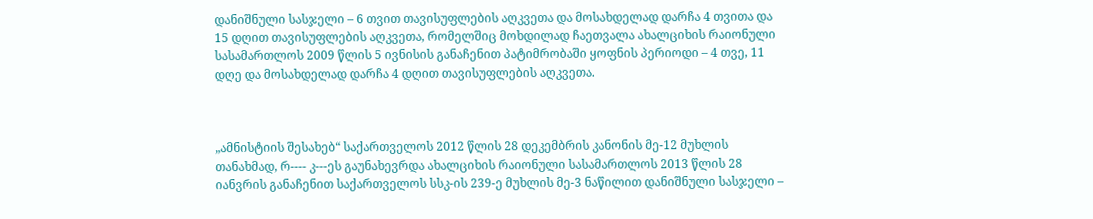დანიშნული სასჯელი – 6 თვით თავისუფლების აღკვეთა და მოსახდელად დარჩა 4 თვითა და 15 დღით თავისუფლების აღკვეთა, რომელშიც მოხდილად ჩაეთვალა ახალციხის რაიონული სასამართლოს 2009 წლის 5 ივნისის განაჩენით პატიმრობაში ყოფნის პერიოდი – 4 თვე, 11 დღე და მოსახდელად დარჩა 4 დღით თავისუფლების აღკვეთა.



„ამნისტიის შესახებ“ საქართველოს 2012 წლის 28 დეკემბრის კანონის მე-12 მუხლის თანახმად, რ---- კ---ეს გაუნახევრდა ახალციხის რაიონული სასამართლოს 2013 წლის 28 იანვრის განაჩენით საქართველოს სსკ-ის 239-ე მუხლის მე-3 ნაწილით დანიშნული სასჯელი –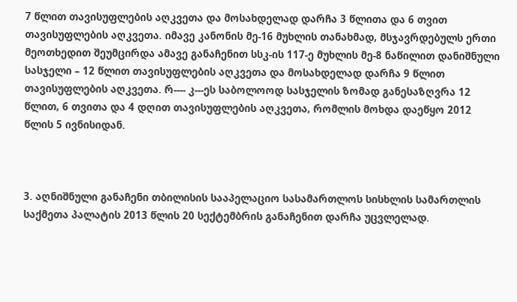7 წლით თავისუფლების აღკვეთა და მოსახდელად დარჩა 3 წლითა და 6 თვით თავისუფლების აღკვეთა. იმავე კანონის მე-16 მუხლის თანახმად, მსჯავრდებულს ერთი მეოთხედით შეუმცირდა ამავე განაჩენით სსკ-ის 117-ე მუხლის მე-8 ნაწილით დანიშნული სასჯელი – 12 წლით თავისუფლების აღკვეთა და მოსახდელად დარჩა 9 წლით თავისუფლების აღკვეთა. რ---- კ---ეს საბოლოოდ სასჯელის ზომად განესაზღვრა 12 წლით, 6 თვითა და 4 დღით თავისუფლების აღკვეთა, რომლის მოხდა დაეწყო 2012 წლის 5 ივნისიდან.



3. აღნიშნული განაჩენი თბილისის სააპელაციო სასამართლოს სისხლის სამართლის საქმეთა პალატის 2013 წლის 20 სექტემბრის განაჩენით დარჩა უცვლელად.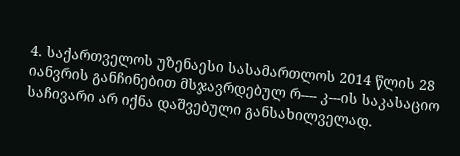4. საქართველოს უზენაესი სასამართლოს 2014 წლის 28 იანვრის განჩინებით მსჯავრდებულ რ---- კ---ის საკასაციო საჩივარი არ იქნა დაშვებული განსახილველად.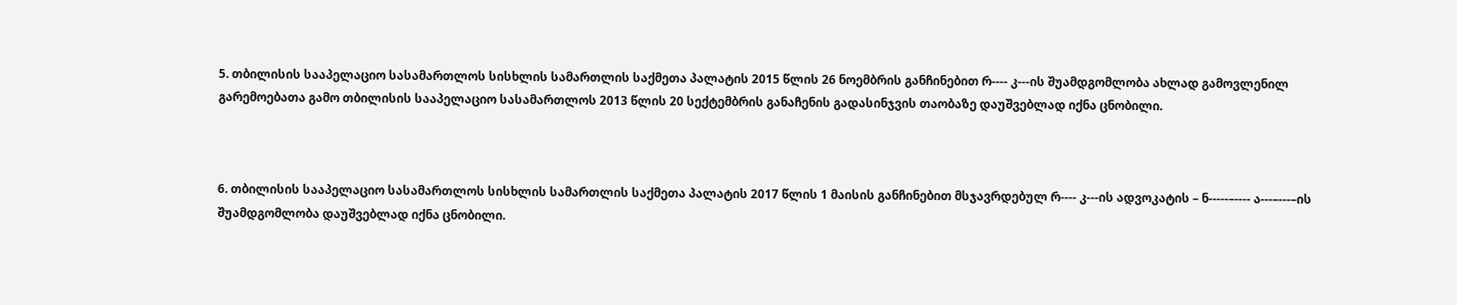5. თბილისის სააპელაციო სასამართლოს სისხლის სამართლის საქმეთა პალატის 2015 წლის 26 ნოემბრის განჩინებით რ---- კ---ის შუამდგომლობა ახლად გამოვლენილ გარემოებათა გამო თბილისის სააპელაციო სასამართლოს 2013 წლის 20 სექტემბრის განაჩენის გადასინჯვის თაობაზე დაუშვებლად იქნა ცნობილი.



6. თბილისის სააპელაციო სასამართლოს სისხლის სამართლის საქმეთა პალატის 2017 წლის 1 მაისის განჩინებით მსჯავრდებულ რ---- კ---ის ადვოკატის – ნ-----–---- ა---–---–ის შუამდგომლობა დაუშვებლად იქნა ცნობილი.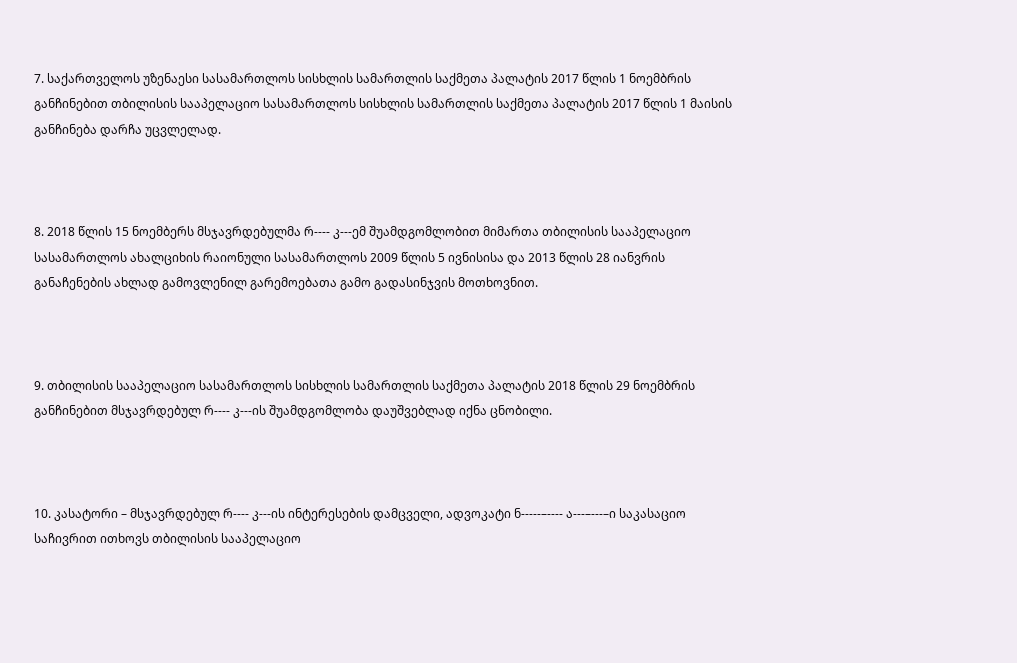7. საქართველოს უზენაესი სასამართლოს სისხლის სამართლის საქმეთა პალატის 2017 წლის 1 ნოემბრის განჩინებით თბილისის სააპელაციო სასამართლოს სისხლის სამართლის საქმეთა პალატის 2017 წლის 1 მაისის განჩინება დარჩა უცვლელად.



8. 2018 წლის 15 ნოემბერს მსჯავრდებულმა რ---- კ---ემ შუამდგომლობით მიმართა თბილისის სააპელაციო სასამართლოს ახალციხის რაიონული სასამართლოს 2009 წლის 5 ივნისისა და 2013 წლის 28 იანვრის განაჩენების ახლად გამოვლენილ გარემოებათა გამო გადასინჯვის მოთხოვნით.



9. თბილისის სააპელაციო სასამართლოს სისხლის სამართლის საქმეთა პალატის 2018 წლის 29 ნოემბრის განჩინებით მსჯავრდებულ რ---- კ---ის შუამდგომლობა დაუშვებლად იქნა ცნობილი.



10. კასატორი – მსჯავრდებულ რ---- კ---ის ინტერესების დამცველი, ადვოკატი ნ-----–---- ა---–---–ი საკასაციო საჩივრით ითხოვს თბილისის სააპელაციო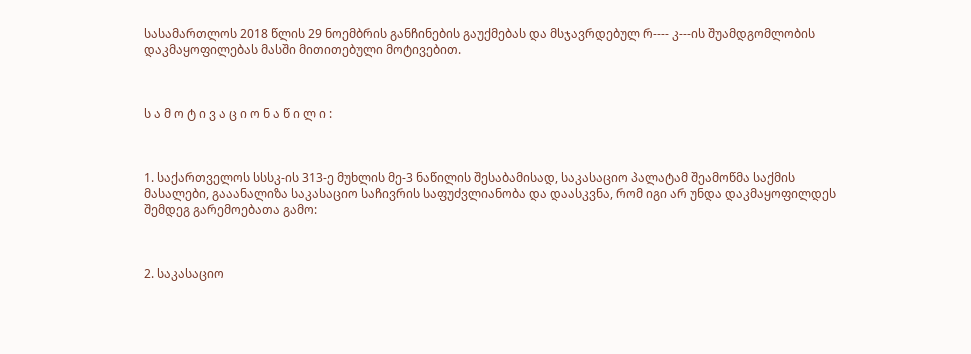სასამართლოს 2018 წლის 29 ნოემბრის განჩინების გაუქმებას და მსჯავრდებულ რ---- კ---ის შუამდგომლობის დაკმაყოფილებას მასში მითითებული მოტივებით.



ს ა მ ო ტ ი ვ ა ც ი ო ნ ა წ ი ლ ი :



1. საქართველოს სსსკ-ის 313-ე მუხლის მე-3 ნაწილის შესაბამისად, საკასაციო პალატამ შეამოწმა საქმის მასალები, გააანალიზა საკასაციო საჩივრის საფუძვლიანობა და დაასკვნა, რომ იგი არ უნდა დაკმაყოფილდეს შემდეგ გარემოებათა გამო:



2. საკასაციო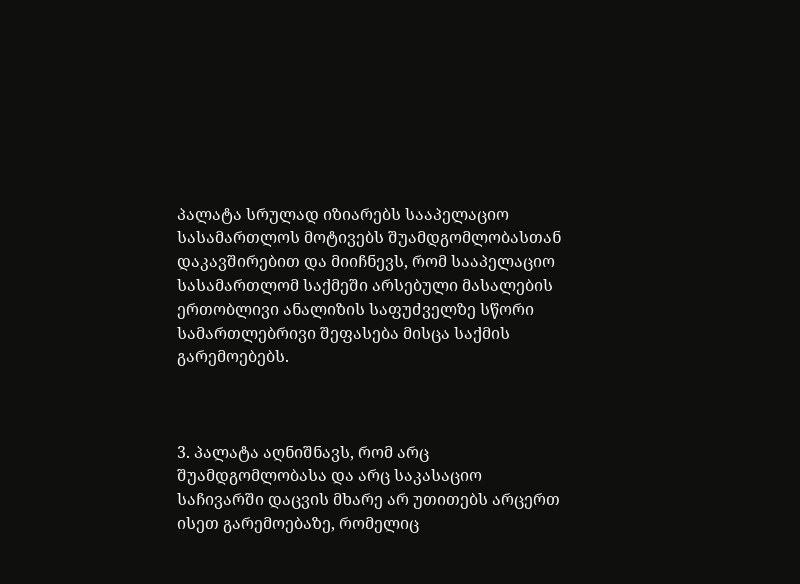პალატა სრულად იზიარებს სააპელაციო სასამართლოს მოტივებს შუამდგომლობასთან დაკავშირებით და მიიჩნევს, რომ სააპელაციო სასამართლომ საქმეში არსებული მასალების ერთობლივი ანალიზის საფუძველზე სწორი სამართლებრივი შეფასება მისცა საქმის გარემოებებს.



3. პალატა აღნიშნავს, რომ არც შუამდგომლობასა და არც საკასაციო საჩივარში დაცვის მხარე არ უთითებს არცერთ ისეთ გარემოებაზე, რომელიც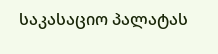საკასაციო პალატას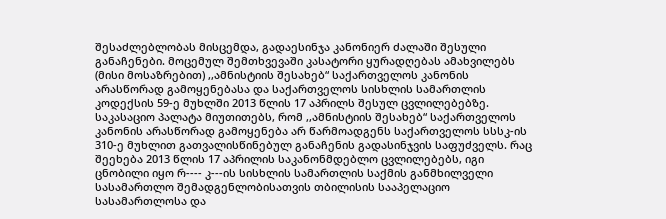შესაძლებლობას მისცემდა, გადაესინჯა კანონიერ ძალაში შესული განაჩენები. მოცემულ შემთხვევაში კასატორი ყურადღებას ამახვილებს (მისი მოსაზრებით) ,,ამნისტიის შესახებ“ საქართველოს კანონის არასწორად გამოყენებასა და საქართველოს სისხლის სამართლის კოდექსის 59-ე მუხლში 2013 წლის 17 აპრილს შესულ ცვლილებებზე. საკასაციო პალატა მიუთითებს, რომ ,,ამნისტიის შესახებ“ საქართველოს კანონის არასწორად გამოყენება არ წარმოადგენს საქართველოს სსსკ-ის 310-ე მუხლით გათვალისწინებულ განაჩენის გადასინჯვის საფუძველს. რაც შეეხება 2013 წლის 17 აპრილის საკანონმდებლო ცვლილებებს, იგი ცნობილი იყო რ---- კ---ის სისხლის სამართლის საქმის განმხილველი სასამართლო შემადგენლობისათვის თბილისის სააპელაციო სასამართლოსა და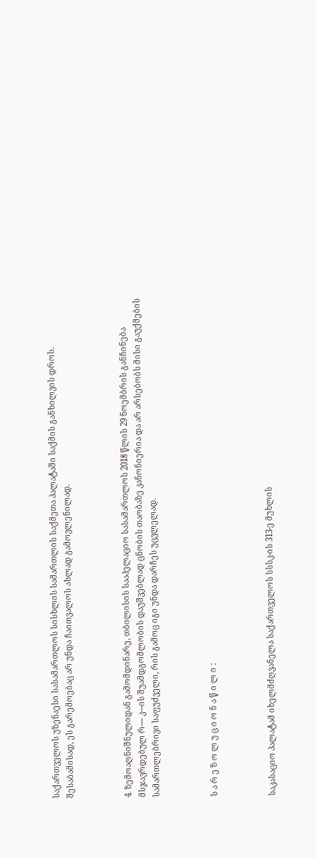საქართველოს უზენაესი სასამართლოს სისხლის სამართლის საქმეთა პალატაში საქმის განხილვის დროს. შესაბამისად, ეს გარემოებაც არ უნდა ჩაითვალოს ახლად გამოვლენილად.



4. ზემოაღნიშნულიდან გამომდინარე, თბილისის სააპელაციო სასამართლოს 2018 წლის 29 ნოემბრის განჩინება მსჯავრდებულ რ---- კ---ის შუამდგომლობის დაუშვებლად ცნობის თაობაზე კანონიერია და არ არსებობს მისი გაუქმების სამართლებრივი საფუძველი, რის გამოც იგი უნდა დარჩეს უცვლელად.



ს ა რ ე ზ ო ლ უ ც ი ო ნ ა წ ი ლ ი :



საკასაციო პალატამ იხელმძღვანელა საქართველოს სსსკ-ის 313-ე მუხლის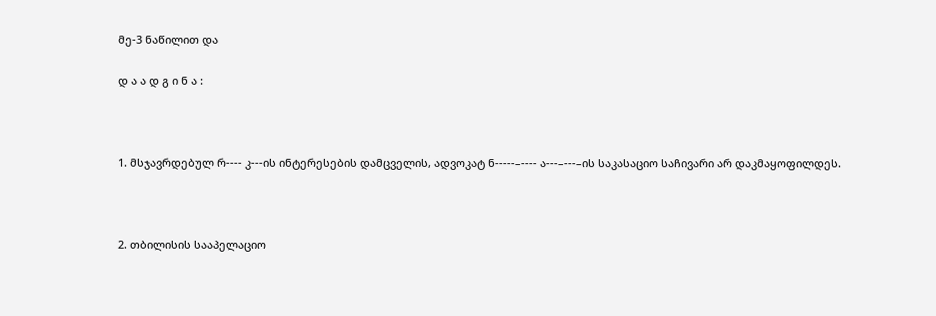მე-3 ნაწილით და

დ ა ა დ გ ი ნ ა :



1. მსჯავრდებულ რ---- კ---ის ინტერესების დამცველის, ადვოკატ ნ-----–---- ა---–---–ის საკასაციო საჩივარი არ დაკმაყოფილდეს.



2. თბილისის სააპელაციო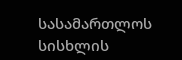სასამართლოს სისხლის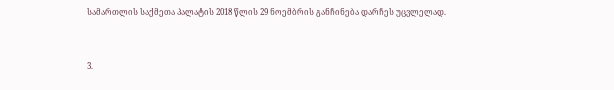სამართლის საქმეთა პალატის 2018 წლის 29 ნოემბრის განჩინება დარჩეს უცვლელად.



3.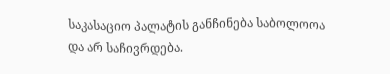საკასაციო პალატის განჩინება საბოლოოა და არ საჩივრდება.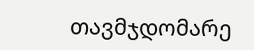თავმჯდომარე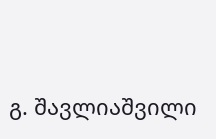გ. შავლიაშვილი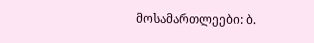მოსამართლეები: ბ.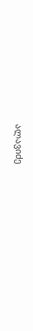ალავიძე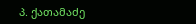პ. ქათამაძე